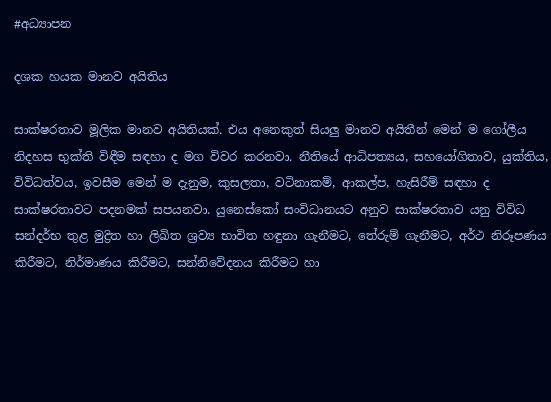#අධ්‍යාපන

දශක හයක මානව අයිතිය

සාක්ෂරතාව මූලික මානව අයිතියක්. එය අනෙකුත් සියලු මානව අයිතීන් මෙන් ම ගෝලීය නිදහස භුක්ති විඳීම සඳහා ද මග විවර කරනවා. නීතියේ ආධිපත්‍යය, සහයෝගිතාව, යුක්තිය, විවිධත්වය, ඉවසීම මෙන් ම දැනුම, කුසලතා, වටිනාකම්, ආකල්ප, හැසිරීම් සඳහා ද සාක්ෂරතාවට පදනමක් සපයනවා. යුනෙස්කෝ සංවිධානයට අනුව සාක්ෂරතාව යනු විවිධ සන්දර්භ තුළ මුද්‍රිත හා ලිඛිත ශ්‍රව්‍ය භාවිත හඳුනා ගැනීමට, තේරුම් ගැනීමට, අර්ථ නිරූපණය කිරීමට, නිර්මාණය කිරීමට, සන්නිවේදනය කිරීමට හා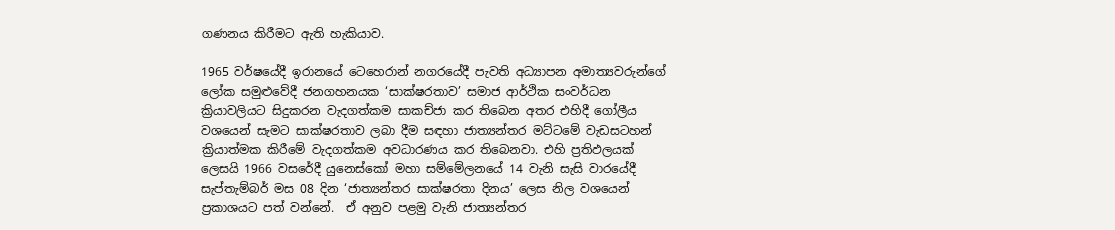ගණනය කිරීමට ඇති හැකියාව.

1965 වර්ෂයේදී ඉරානයේ ටෙහෙරාන් නගරයේදී පැවති අධ්‍යාපන අමාත්‍යවරුන්ගේ ලෝක සමුළුවේදී ජනගහනයක ‘සාක්ෂරතාව’ සමාජ ආර්ථික සංවර්ධන ක්‍රියාවලියට සිදුකරන වැදගත්කම සාකච්ජා කර තිබෙන අතර එහිදී ගෝලීය වශයෙන් සැමට සාක්ෂරතාව ලබා දීම සඳහා ජාත්‍යන්තර මට්ටමේ වැඩසටහන් ක්‍රියාත්මක කිරීමේ වැදගත්කම අවධාරණය කර තිබෙනවා. එහි ප්‍රතිඵලයක් ලෙසයි 1966 වසරේදී යුනෙස්කෝ මහා සම්මේලනයේ 14 වැනි සැසි වාරයේදී සැප්තැම්බර් මස 08 දින ‘ජාත්‍යන්තර සාක්ෂරතා දිනය’ ලෙස නිල වශයෙන් ප්‍රකාශයට පත් වන්නේ.  ඒ අනුව පළමු වැනි ජාත්‍යන්තර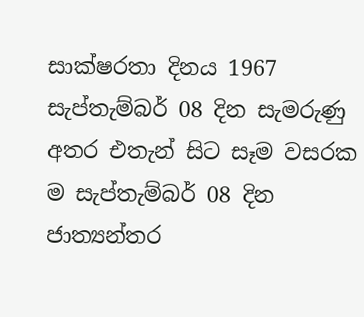සාක්ෂරතා දිනය 1967 සැප්තැම්බර් 08 දින සැමරුණු අතර එතැන් සිට සෑම වසරක ම සැප්තැම්බර් 08 දින ජාත්‍යන්තර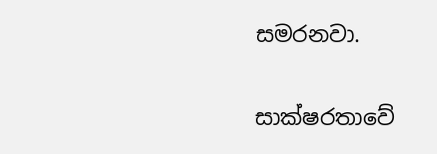සමරනවා.

සාක්ෂරතාවේ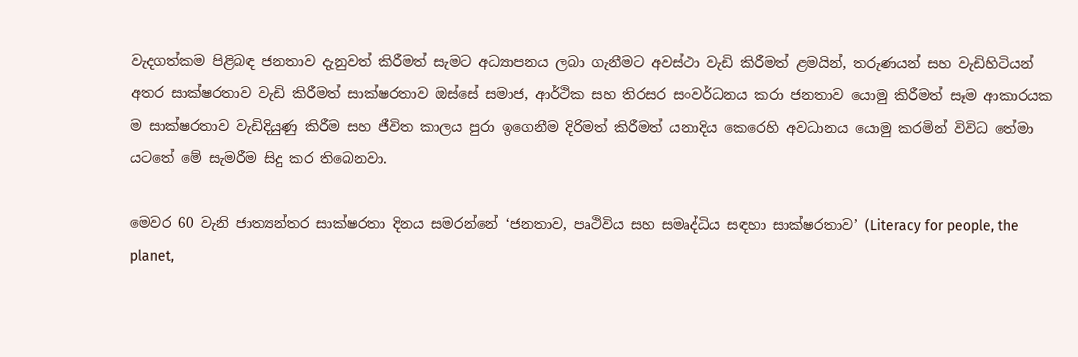වැදගත්කම පිළිබඳ ජනතාව දැනුවත් කිරීමත් සැමට අධ්‍යාපනය ලබා ගැනීමට අවස්ථා වැඩි කිරීමත් ළමයින්, තරුණයන් සහ වැඩිහිටියන් අතර සාක්ෂරතාව වැඩි කිරීමත් සාක්ෂරතාව ඔස්සේ සමාජ, ආර්ථික සහ තිරසර සංවර්ධනය කරා ජනතාව යොමු කිරීමත් සෑම ආකාරයක ම සාක්ෂරතාව වැඩිදියුණු කිරීම සහ ජීවිත කාලය පුරා ඉගෙනීම දිරිමත් කිරීමත් යනාදිය කෙරෙහි අවධානය යොමු කරමින් විවිධ තේමා යටතේ මේ සැමරීම සිදු කර තිබෙනවා.

මෙවර 60 වැනි ජාත්‍යන්තර සාක්ෂරතා දිනය සමරන්නේ ‘ජනතාව, පෘථිවිය සහ සමෘද්ධිය සඳහා සාක්ෂරතාව’ (Literacy for people, the planet,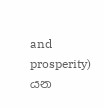and prosperity) යන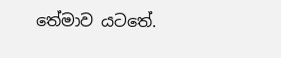තේමාව යටතේ.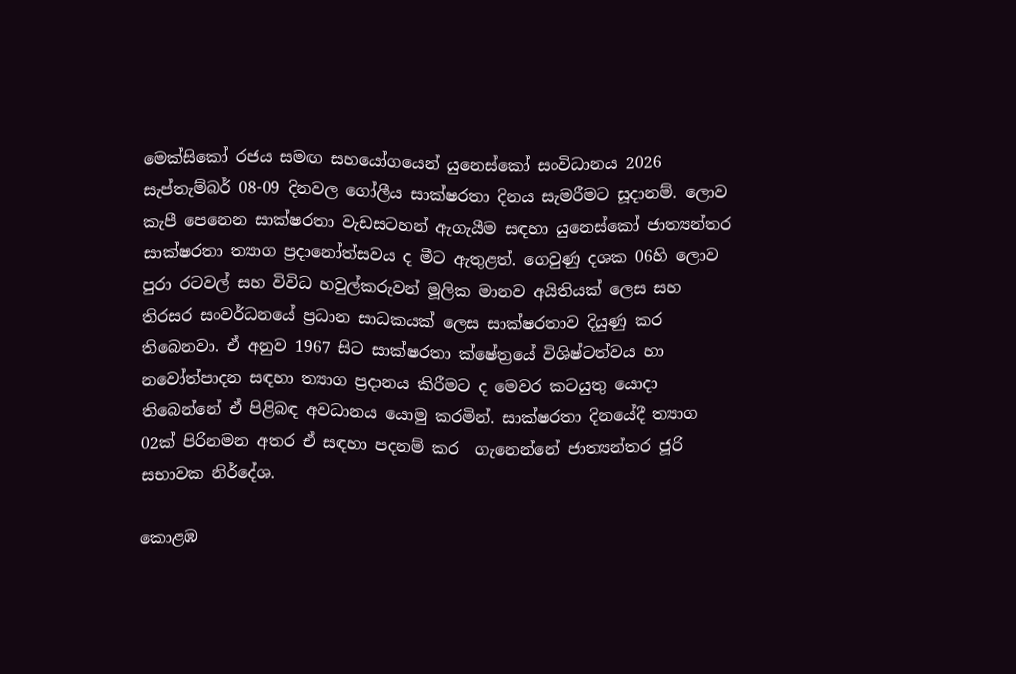මෙක්සිකෝ රජය සමඟ සහයෝගයෙන් යුනෙස්කෝ සංවිධානය 2026 සැප්තැම්බර් 08-09 දිනවල ගෝලීය සාක්ෂරතා දිනය සැමරීමට සූදානම්. ලොව කැපී පෙනෙන සාක්ෂරතා වැඩසටහන් ඇගැයීම සඳහා යුනෙස්කෝ ජාත්‍යන්තර සාක්ෂරතා ත්‍යාග ප්‍රදානෝත්සවය ද මීට ඇතුළත්. ගෙවුණු දශක 06හි ලොව පුරා රටවල් සහ විවිධ හවුල්කරුවන් මූලික මානව අයිතියක් ලෙස සහ තිරසර සංවර්ධනයේ ප්‍රධාන සාධකයක් ලෙස සාක්ෂරතාව දියුණු කර තිබෙනවා. ඒ අනුව 1967 සිට සාක්ෂරතා ක්ෂේත්‍රයේ විශිෂ්ටත්වය හා නවෝත්පාදන සඳහා ත්‍යාග ප්‍රදානය කිරීමට ද මෙවර කටයුතු යොදා තිබෙන්නේ ඒ පිළිබඳ අවධානය යොමු කරමින්. සාක්ෂරතා දිනයේදී ත්‍යාග 02ක් පිරිනමන අතර ඒ සඳහා පදනම් කර  ගැනෙන්නේ ජාත්‍යන්තර ජූරි සභාවක නිර්දේශ.

කොළඹ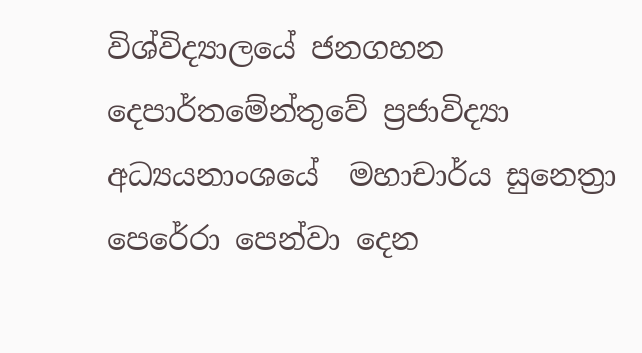විශ්විද්‍යාලයේ ජනගහන දෙපාර්තමේන්තුවේ ප්‍රජාවිද්‍යා අධ්‍යයනාංශයේ  මහාචාර්ය සුනෙත්‍රා පෙරේරා පෙන්වා දෙන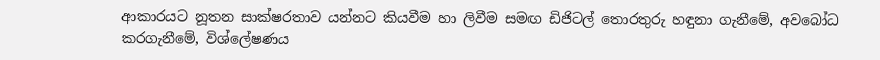ආකාරයට නූතන සාක්ෂරතාව යන්නට කියවීම හා ලිවීම සමඟ ඩිජිටල් තොරතුරු හඳුනා ගැනීමේ, අවබෝධ කරගැනීමේ, විශ්ලේෂණය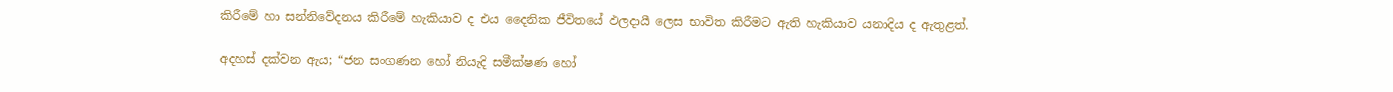කිරීමේ හා සන්නිවේදනය කිරීමේ හැකියාව ද එය දෛනික ජීවිතයේ ඵලදායී ලෙස භාවිත කිරීමට ඇති හැකියාව යනාදිය ද ඇතුළත්.

අදහස් දක්වන ඇය; “ජන සංගණන හෝ නියැදි සමීක්ෂණ හෝ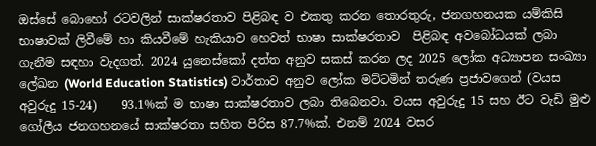ඔස්සේ බොහෝ රටවලින් සාක්ෂරතාව පිළිබඳ ව එකතු කරන තොරතුරු, ජනගහනයක යම්කිසි භාෂාවක් ලිවීමේ හා කියවීමේ හැකියාව හෙවත් භාෂා සාක්ෂරතාව  පිළිබඳ අවබෝධයක් ලබා ගැනීම සඳහා වැදගත්. 2024 යුනෙස්කෝ දත්ත අනුව සකස් කරන ලද 2025 ලෝක අධ්‍යාපන සංඛ්‍යා ලේඛන (World Education Statistics) වාර්තාව අනුව ලෝක මට්ටමින් තරුණ ප්‍රජාවගෙන් (වයස අවුරුදු 15-24)    93.1%ක් ම භාෂා සාක්ෂරතාව ලබා තිබෙනවා. වයස අවුරුදු 15 සහ ඊට වැඩි මුළු ගෝලීය ජනගහනයේ සාක්ෂරතා සහිත පිරිස 87.7%ක්. එනම් 2024 වසර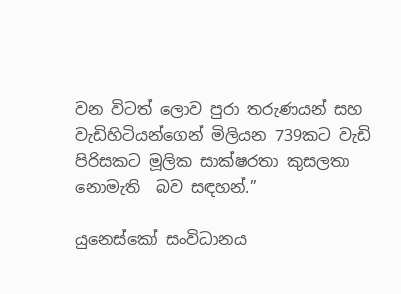වන විටත් ලොව පුරා තරුණයන් සහ වැඩිහිටියන්ගෙන් මිලියන 739කට වැඩි පිරිසකට මූලික සාක්ෂරතා කුසලතා නොමැති  බව සඳහන්.”

යුනෙස්කෝ සංවිධානය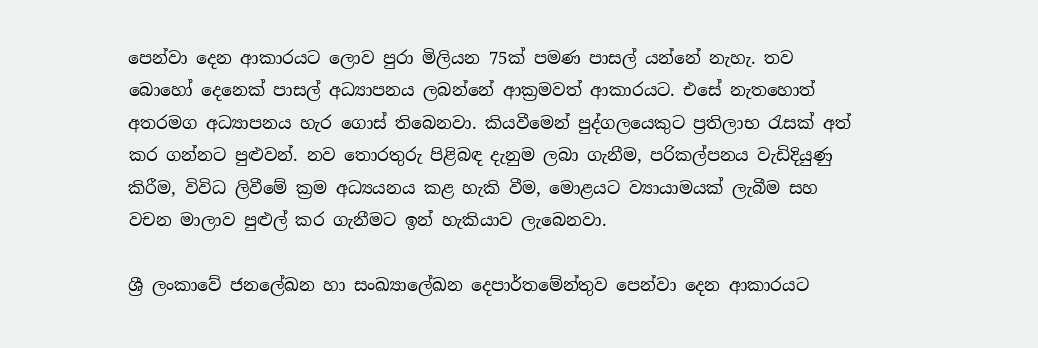පෙන්වා දෙන ආකාරයට ලොව පුරා මිලියන 75ක් පමණ පාසල් යන්නේ නැහැ. තව බොහෝ දෙනෙක් පාසල් අධ්‍යාපනය ලබන්නේ ආක්‍රමවත් ආකාරයට. එසේ නැතහොත් අතරමග අධ්‍යාපනය හැර ගොස් තිබෙනවා. කියවීමෙන් පුද්ගලයෙකුට ප්‍රතිලාභ රැසක් අත් කර ගන්නට පුළුවන්. නව තොරතුරු පිළිබඳ දැනුම ලබා ගැනීම, පරිකල්පනය වැඩිදියුණු කිරීම, විවිධ ලිවීමේ ක්‍රම අධ්‍යයනය කළ හැකි වීම, මොළයට ව්‍යායාමයක් ලැබීම සහ වචන මාලාව පුළුල් කර ගැනීමට ඉන් හැකියාව ලැබෙනවා.

ශ්‍රී ලංකාවේ ජනලේඛන හා සංඛ්‍යාලේඛන දෙපාර්තමේන්තුව පෙන්වා දෙන ආකාරයට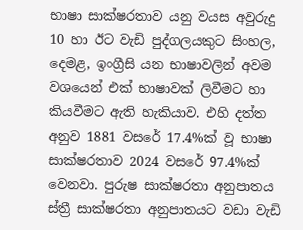භාෂා සාක්ෂරතාව යනු වයස අවුරුදු 10 හා ඊට වැඩි පුද්ගලයකුට සිංහල, දෙමළ, ඉංග්‍රීසි යන භාෂාවලින් අවම වශයෙන් එක් භාෂාවක් ලිවීමට හා කියවීමට ඇති හැකියාව. එහි දත්ත අනුව 1881 වසරේ 17.4%ක් වූ භාෂා සාක්ෂරතාව 2024 වසරේ 97.4%ක් වෙනවා. පුරුෂ සාක්ෂරතා අනුපාතය ස්ත්‍රී සාක්ෂරතා අනුපාතයට වඩා වැඩි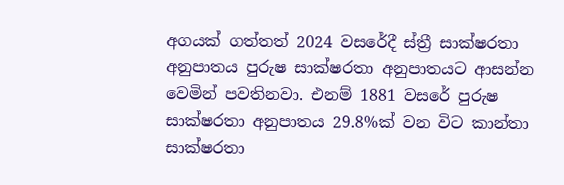අගයක් ගත්තත් 2024 වසරේදී ස්ත්‍රී සාක්ෂරතා අනුපාතය පුරුෂ සාක්ෂරතා අනුපාතයට ආසන්න වෙමින් පවතිනවා. එනම් 1881 වසරේ පුරුෂ සාක්ෂරතා අනුපාතය 29.8%ක් වන විට කාන්තා සාක්ෂරතා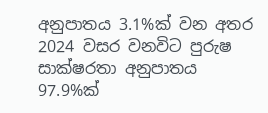අනුපාතය 3.1%ක් වන අතර 2024 වසර වනවිට පුරුෂ සාක්ෂරතා අනුපාතය 97.9%ක්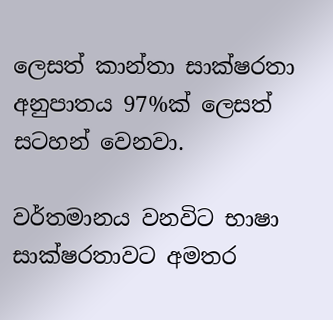ලෙසත් කාන්තා සාක්ෂරතා අනුපාතය 97%ක් ලෙසත් සටහන් වෙනවා.

වර්තමානය වනවිට භාෂා සාක්ෂරතාවට අමතර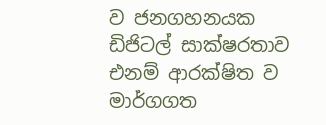ව ජනගහනයක  ඩිජිටල් සාක්ෂරතාව එනම් ආරක්ෂිත ව මාර්ගගත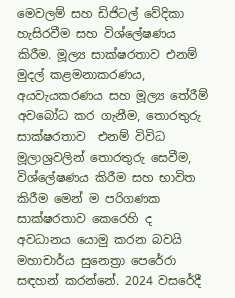මෙවලම් සහ ඩිජිටල් වේදිකා හැසිරවීම සහ විශ්ලේෂණය කිරීම. මූල්‍ය සාක්ෂරතාව එනම් මුදල් කළමනාකරණය, අයවැයකරණය සහ මූල්‍ය තේරීම් අවබෝධ කර ගැනීම, තොරතුරු සාක්ෂරතාව  එනම් විවිධ මූලාශ්‍රවලින් තොරතුරු සෙවීම, විශ්ලේෂණය කිරීම සහ භාවිත කිරීම මෙන් ම පරිගණක සාක්ෂරතාව කෙරෙහි ද අවධානය යොමු කරන බවයි මහාචාර්ය සුනෙත්‍රා පෙරේරා සඳහන් කරන්නේ. 2024 වසරේදී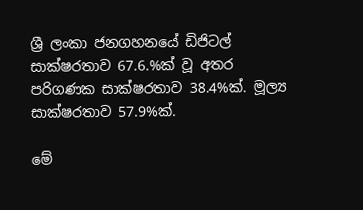ශ්‍රී ලංකා ජනගහනයේ ඩිජිටල් සාක්ෂරතාව 67.6.%ක් වූ අතර පරිගණක සාක්ෂරතාව 38.4%ක්. මූල්‍ය සාක්ෂරතාව 57.9%ක්.

මේ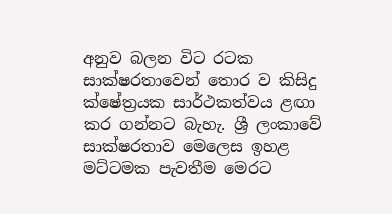අනුව බලන විට රටක සාක්ෂරතාවෙන් තොර ව කිසිදු ක්ෂේත්‍රයක සාර්ථකත්වය ළඟා කර ගන්නට බැහැ. ශ්‍රී ලංකාවේ සාක්ෂරතාව මෙලෙස ඉහළ මට්ටමක පැවතීම මෙරට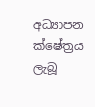අධ්‍යාපන ක්ෂේත්‍රය ලැබූ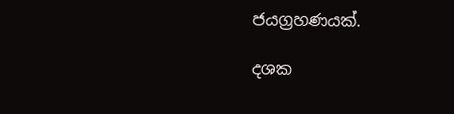ජයග්‍රහණයක්.

දශක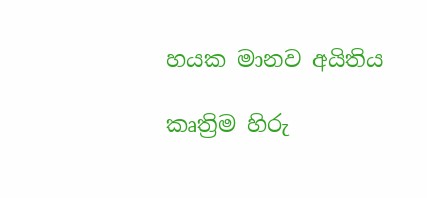හයක මානව අයිතිය

කෘත්‍රිම හිරු